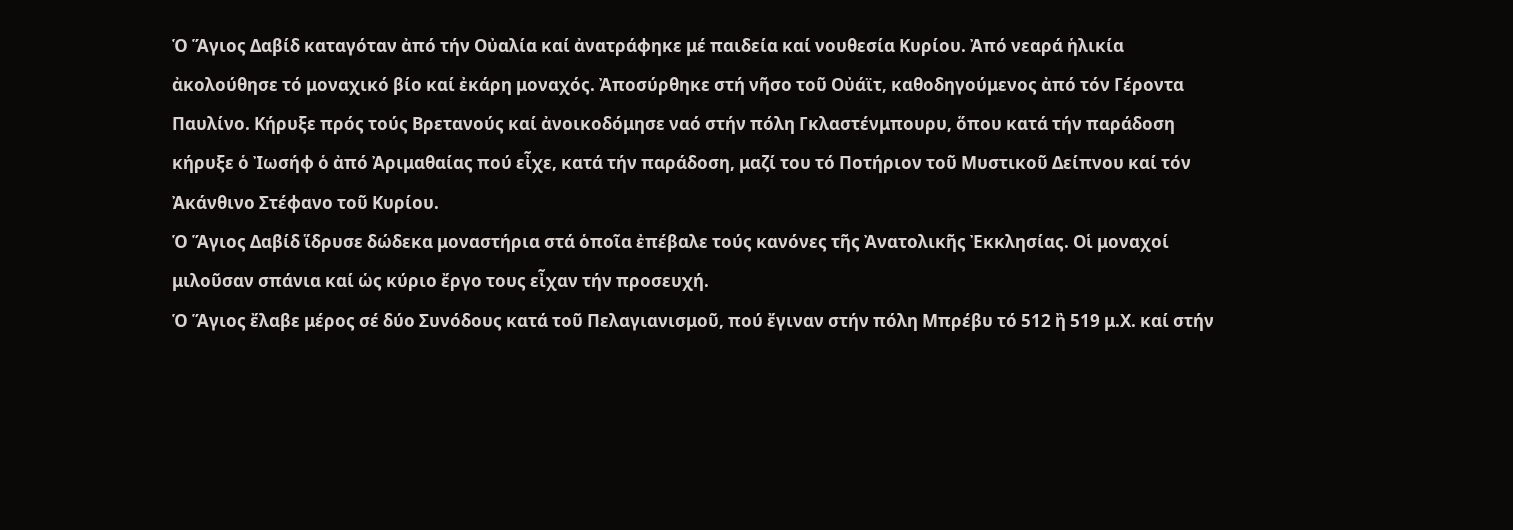Ὁ Ἅγιος Δαβίδ καταγόταν ἀπό τήν Οὐαλία καί ἀνατράφηκε μέ παιδεία καί νουθεσία Κυρίου. Ἀπό νεαρά ἡλικία ἀκολούθησε τό μοναχικό βίο καί ἐκάρη μοναχός. Ἀποσύρθηκε στή νῆσο τοῦ Οὐάϊτ, καθοδηγούμενος ἀπό τόν Γέροντα Παυλίνο. Κήρυξε πρός τούς Βρετανούς καί ἀνοικοδόμησε ναό στήν πόλη Γκλαστένμπουρυ, ὅπου κατά τήν παράδοση κήρυξε ὁ Ἰωσήφ ὁ ἀπό Ἀριμαθαίας πού εἶχε, κατά τήν παράδοση, μαζί του τό Ποτήριον τοῦ Μυστικοῦ Δείπνου καί τόν Ἀκάνθινο Στέφανο τοῦ Κυρίου.
Ὁ Ἅγιος Δαβίδ ἵδρυσε δώδεκα μοναστήρια στά ὁποῖα ἐπέβαλε τούς κανόνες τῆς Ἀνατολικῆς Ἐκκλησίας. Οἱ μοναχοί μιλοῦσαν σπάνια καί ὡς κύριο ἔργο τους εἶχαν τήν προσευχή.
Ὁ Ἅγιος ἔλαβε μέρος σέ δύο Συνόδους κατά τοῦ Πελαγιανισμοῦ, πού ἔγιναν στήν πόλη Μπρέβυ τό 512 ἢ 519 μ.Χ. καί στήν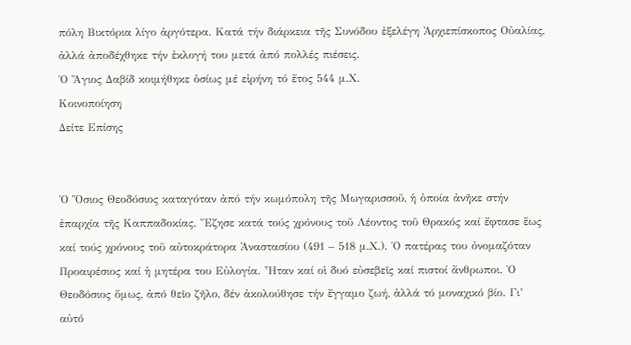πόλη Βικτόρια λίγο ἀργότερα. Κατά τήν διάρκεια τῆς Συνόδου ἐξελέγη Ἀρχιεπίσκοπος Οὐαλίας, ἀλλά ἀποδέχθηκε τήν ἐκλογή του μετά ἀπό πολλές πιέσεις.
Ὁ Ἅγιος Δαβίδ κοιμήθηκε ὁσίως μέ εἰρήνη τό ἔτος 544 μ.Χ.
Κοινοποίηση
Δείτε Επίσης


Ὁ Ὅσιος Θεοδόσιος καταγόταν ἀπό τήν κωμόπολη τῆς Μωγαρισσοῦ, ἡ ὁποία ἀνῆκε στήν ἐπαρχία τῆς Καππαδοκίας. Ἔζησε κατά τούς χρόνους τοῦ Λέοντος τοῦ Θρακός καί ἔφτασε ἕως καί τούς χρόνους τοῦ αὐτοκράτορα Ἀναστασίου (491 – 518 μ.Χ.). Ὁ πατέρας του ὀνομαζόταν Προαιρέσιος καί ἡ μητέρα του Εὐλογία. Ἦταν καί οἱ δυό εὐσεβεῖς καί πιστοί ἄνθρωποι. Ὁ Θεοδόσιος ὅμως, ἀπό θεῖο ζῆλο, δέν ἀκολούθησε τήν ἔγγαμο ζωή, ἀλλά τό μοναχικό βίο. Γι’ αὐτό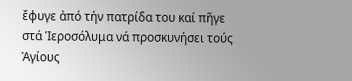ἔφυγε ἀπό τήν πατρίδα του καί πῆγε στά Ἱεροσόλυμα νά προσκυνήσει τούς Ἁγίους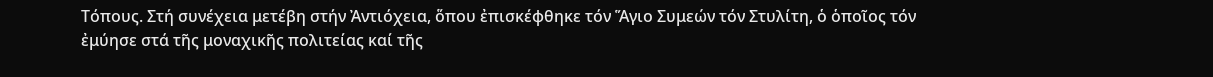Τόπους. Στή συνέχεια μετέβη στήν Ἀντιόχεια, ὅπου ἐπισκέφθηκε τόν Ἅγιο Συμεών τόν Στυλίτη, ὁ ὁποῖος τόν ἐμύησε στά τῆς μοναχικῆς πολιτείας καί τῆς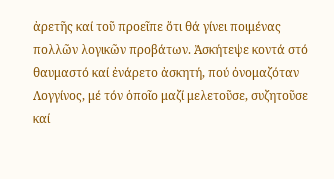ἀρετῆς καί τοῦ προεῖπε ὅτι θά γίνει ποιμένας πολλῶν λογικῶν προβάτων. Ἀσκήτεψε κοντά στό θαυμαστό καί ἐνάρετο ἀσκητή, πού ὀνομαζόταν Λογγίνος, μέ τόν ὁποῖο μαζί μελετοῦσε, συζητοῦσε καί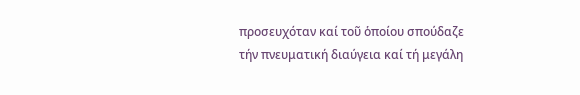προσευχόταν καί τοῦ ὁποίου σπούδαζε τήν πνευματική διαύγεια καί τή μεγάλη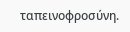ταπεινοφροσύνη.